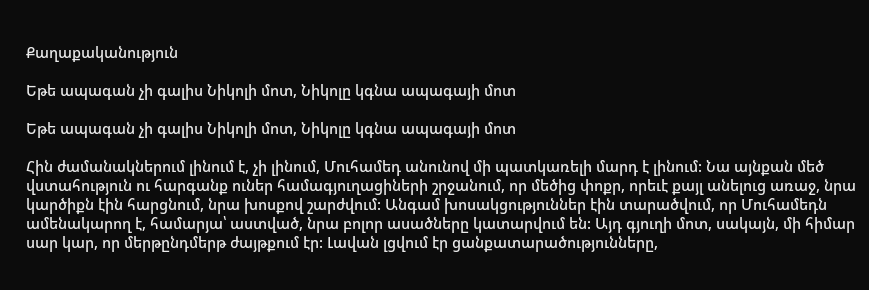Քաղաքականություն

Եթե ապագան չի գալիս Նիկոլի մոտ, Նիկոլը կգնա ապագայի մոտ

Եթե ապագան չի գալիս Նիկոլի մոտ, Նիկոլը կգնա ապագայի մոտ

Հին ժամանակներում լինում է, չի լինում, Մուհամեդ անունով մի պատկառելի մարդ է լինում: Նա այնքան մեծ վստահություն ու հարգանք ուներ համագյուղացիների շրջանում, որ մեծից փոքր, որեւէ քայլ անելուց առաջ, նրա կարծիքն էին հարցնում, նրա խոսքով շարժվում: Անգամ խոսակցություններ էին տարածվում, որ Մուհամեդն ամենակարող է, համարյա՝ աստված, նրա բոլոր ասածները կատարվում են: Այդ գյուղի մոտ, սակայն, մի հիմար սար կար, որ մերթընդմերթ ժայթքում էր: Լավան լցվում էր ցանքատարածությունները,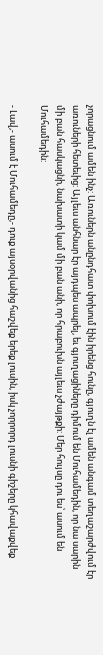չորացնում ամեն ինչ: Առուներն անընդհատ փոխում էին իրենց հունը, գյուղն էլ ամեն անգամ տեղաշարժվում էր առուների հետեւից: Այլեւս անհնար էր այդպես ապրել, եւ գյուղացիները դիմում են Մուհամեդին, որ նա սարին մի բան հասկացնի, նախատի կամ մի բան անի, որ հրաբուխն այլեւս չժայթքի: Մեր հույսը դու ես՝ ասում են Մուհամեդին:

- Լավ,- ասում է Մուհամեդը,- դուք այսօրվանից հաշվեք երեք լուսին, իսկ չորրորդ լուսնի գիշերը կհավաքվեք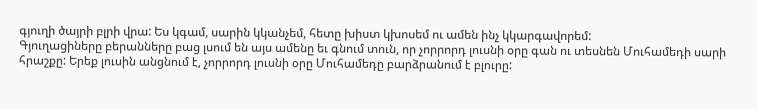գյուղի ծայրի բլրի վրա: Ես կգամ, սարին կկանչեմ, հետը խիստ կխոսեմ ու ամեն ինչ կկարգավորեմ:
Գյուղացիները բերանները բաց լսում են այս ամենը եւ գնում տուն, որ չորրորդ լուսնի օրը գան ու տեսնեն Մուհամեդի սարի հրաշքը: Երեք լուսին անցնում է, չորրորդ լուսնի օրը Մուհամեդը բարձրանում է բլուրը: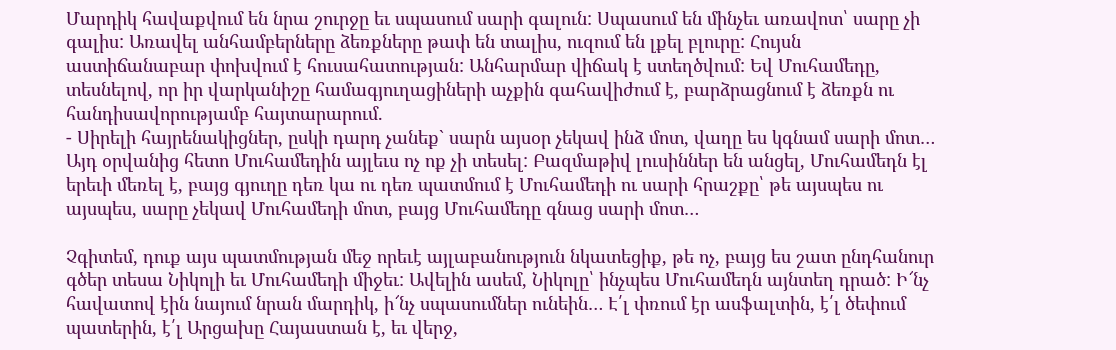Մարդիկ հավաքվում են նրա շուրջը եւ սպասում սարի գալուն: Սպասում են մինչեւ առավոտ՝ սարը չի գալիս: Առավել անհամբերները ձեռքները թափ են տալիս, ուզում են լքել բլուրը: Հույսն աստիճանաբար փոխվում է հուսահատության: Անհարմար վիճակ է ստեղծվում: Եվ Մուհամեդը, տեսնելով, որ իր վարկանիշը համագյուղացիների աչքին գահավիժում է, բարձրացնում է ձեռքն ու հանդիսավորությամբ հայտարարում.
- Սիրելի հայրենակիցներ, ըսկի դարդ չանեք` սարն այսօր չեկավ ինձ մոտ, վաղը ես կգնամ սարի մոտ…
Այդ օրվանից հետո Մուհամեդին այլեւս ոչ ոք չի տեսել: Բազմաթիվ լուսիններ են անցել, Մուհամեդն էլ երեւի մեռել է, բայց գյուղը դեռ կա ու դեռ պատմում է Մուհամեդի ու սարի հրաշքը՝ թե այսպես ու այսպես, սարը չեկավ Մուհամեդի մոտ, բայց Մուհամեդը գնաց սարի մոտ…

Չգիտեմ, դուք այս պատմության մեջ որեւէ այլաբանություն նկատեցիք, թե ոչ, բայց ես շատ ընդհանուր գծեր տեսա Նիկոլի եւ Մուհամեդի միջեւ: Ավելին ասեմ, Նիկոլը՝ ինչպես Մուհամեդն այնտեղ դրած: Ի՜նչ հավատով էին նայում նրան մարդիկ, ի՜նչ սպասումներ ունեին… Է՛լ փռում էր ասֆալտին, է՛լ ծեփում պատերին, է՛լ Արցախը Հայաստան է, եւ վերջ,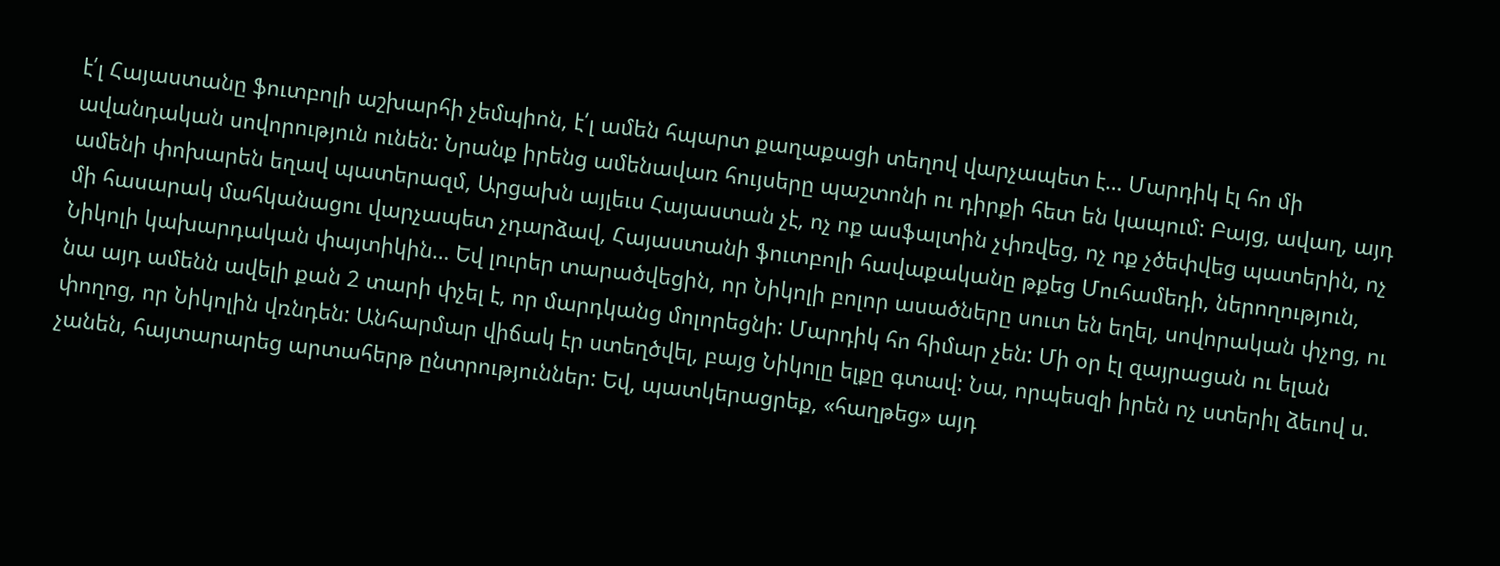է՛լ Հայաստանը ֆուտբոլի աշխարհի չեմպիոն, է՛լ ամեն հպարտ քաղաքացի տեղով վարչապետ է… Մարդիկ էլ հո մի ավանդական սովորություն ունեն: Նրանք իրենց ամենավառ հույսերը պաշտոնի ու դիրքի հետ են կապում: Բայց, ավաղ, այդ ամենի փոխարեն եղավ պատերազմ, Արցախն այլեւս Հայաստան չէ, ոչ ոք ասֆալտին չփռվեց, ոչ ոք չծեփվեց պատերին, ոչ մի հասարակ մահկանացու վարչապետ չդարձավ, Հայաստանի ֆուտբոլի հավաքականը թքեց Մուհամեդի, ներողություն, Նիկոլի կախարդական փայտիկին… Եվ լուրեր տարածվեցին, որ Նիկոլի բոլոր ասածները սուտ են եղել, սովորական փչոց, ու նա այդ ամենն ավելի քան 2 տարի փչել է, որ մարդկանց մոլորեցնի: Մարդիկ հո հիմար չեն: Մի օր էլ զայրացան ու ելան փողոց, որ Նիկոլին վռնդեն: Անհարմար վիճակ էր ստեղծվել, բայց Նիկոլը ելքը գտավ: Նա, որպեսզի իրեն ոչ ստերիլ ձեւով ս. չանեն, հայտարարեց արտահերթ ընտրություններ: Եվ, պատկերացրեք, «հաղթեց» այդ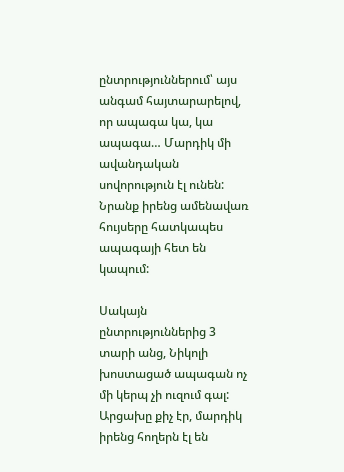ընտրություններում՝ այս անգամ հայտարարելով, որ ապագա կա, կա ապագա… Մարդիկ մի ավանդական սովորություն էլ ունեն: Նրանք իրենց ամենավառ հույսերը հատկապես ապագայի հետ են կապում:

Սակայն ընտրություններից 3 տարի անց, Նիկոլի խոստացած ապագան ոչ մի կերպ չի ուզում գալ: Արցախը քիչ էր, մարդիկ իրենց հողերն էլ են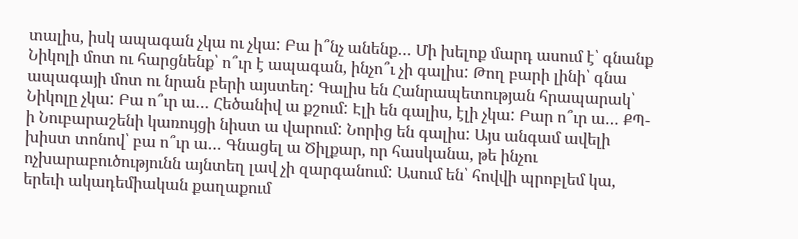տալիս, իսկ ապագան չկա ու չկա: Բա ի՞նչ անենք… Մի խելոք մարդ ասում է՝ գնանք Նիկոլի մոտ ու հարցնենք՝ ո՞ւր է ապագան, ինչո՞ւ չի գալիս: Թող բարի լինի՝ գնա ապագայի մոտ ու նրան բերի այստեղ: Գալիս են Հանրապետության հրապարակ՝ Նիկոլը չկա: Բա ո՞ւր ա… Հեծանիվ ա քշում: Էլի են գալիս, էլի չկա: Բար ո՞ւր ա… ՔՊ-ի Նուբարաշենի կառույցի նիստ ա վարում: Նորից են գալիս: Այս անգամ ավելի խիստ տոնով՝ բա ո՞ւր ա… Գնացել ա Ծիլքար, որ հասկանա, թե ինչու ոչխարաբուծությունն այնտեղ լավ չի զարգանում: Ասում են՝ հովվի պրոբլեմ կա, երեւի ակադեմիական քաղաքում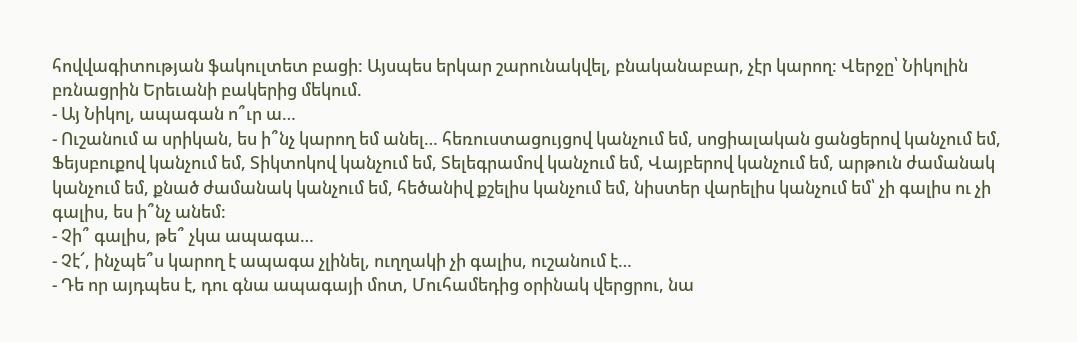հովվագիտության ֆակուլտետ բացի: Այսպես երկար շարունակվել, բնականաբար, չէր կարող: Վերջը՝ Նիկոլին բռնացրին Երեւանի բակերից մեկում.
- Այ Նիկոլ, ապագան ո՞ւր ա…
- Ուշանում ա սրիկան, ես ի՞նչ կարող եմ անել… հեռուստացույցով կանչում եմ, սոցիալական ցանցերով կանչում եմ, Ֆեյսբուքով կանչում եմ, Տիկտոկով կանչում եմ, Տելեգրամով կանչում եմ, Վայբերով կանչում եմ, արթուն ժամանակ կանչում եմ, քնած ժամանակ կանչում եմ, հեծանիվ քշելիս կանչում եմ, նիստեր վարելիս կանչում եմ՝ չի գալիս ու չի գալիս, ես ի՞նչ անեմ:
- Չի՞ գալիս, թե՞ չկա ապագա…
- Չէ՜, ինչպե՞ս կարող է ապագա չլինել, ուղղակի չի գալիս, ուշանում է…
- Դե որ այդպես է, դու գնա ապագայի մոտ, Մուհամեդից օրինակ վերցրու, նա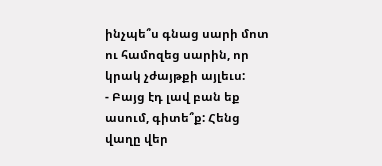ինչպե՞ս գնաց սարի մոտ ու համոզեց սարին, որ կրակ չժայթքի այլեւս:
- Բայց էդ լավ բան եք ասում, գիտե՞ք: Հենց վաղը վեր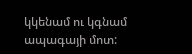կկենամ ու կգնամ ապագայի մոտ: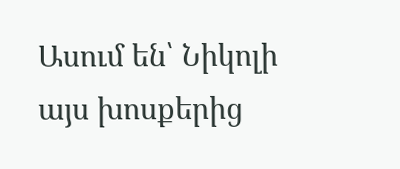Ասում են՝ Նիկոլի այս խոսքերից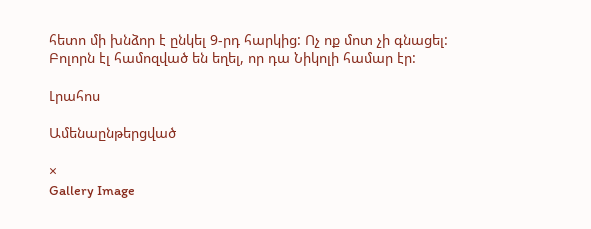հետո մի խնձոր է ընկել 9-րդ հարկից: Ոչ ոք մոտ չի գնացել: Բոլորն էլ համոզված են եղել, որ դա Նիկոլի համար էր:

Լրահոս

Ամենաընթերցված

×
Gallery Image